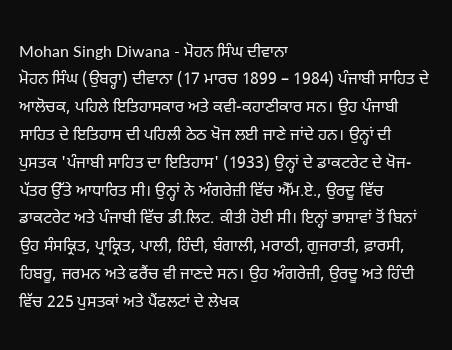Mohan Singh Diwana - ਮੋਹਨ ਸਿੰਘ ਦੀਵਾਨਾ
ਮੋਹਨ ਸਿੰਘ (ਉਬਰ੍ਹਾ) ਦੀਵਾਨਾ (17 ਮਾਰਚ 1899 – 1984) ਪੰਜਾਬੀ ਸਾਹਿਤ ਦੇ ਆਲੋਚਕ, ਪਹਿਲੇ ਇਤਿਹਾਸਕਾਰ ਅਤੇ ਕਵੀ-ਕਹਾਣੀਕਾਰ ਸਨ। ਉਹ ਪੰਜਾਬੀ ਸਾਹਿਤ ਦੇ ਇਤਿਹਾਸ ਦੀ ਪਹਿਲੀ ਠੇਠ ਖੋਜ ਲਈ ਜਾਣੇ ਜਾਂਦੇ ਹਨ। ਉਨ੍ਹਾਂ ਦੀ ਪੁਸਤਕ 'ਪੰਜਾਬੀ ਸਾਹਿਤ ਦਾ ਇਤਿਹਾਸ' (1933) ਉਨ੍ਹਾਂ ਦੇ ਡਾਕਟਰੇਟ ਦੇ ਖੋਜ-ਪੱਤਰ ਉੱਤੇ ਆਧਾਰਿਤ ਸੀ। ਉਨ੍ਹਾਂ ਨੇ ਅੰਗਰੇਜ਼ੀ ਵਿੱਚ ਐੱਮ.ਏ., ਉਰਦੂ ਵਿੱਚ ਡਾਕਟਰੇਟ ਅਤੇ ਪੰਜਾਬੀ ਵਿੱਚ ਡੀ.ਲਿਟ. ਕੀਤੀ ਹੋਈ ਸੀ। ਇਨ੍ਹਾਂ ਭਾਸ਼ਾਵਾਂ ਤੋਂ ਬਿਨਾਂ ਉਹ ਸੰਸਕ੍ਰਿਤ, ਪ੍ਰਾਕ੍ਰਿਤ, ਪਾਲੀ, ਹਿੰਦੀ, ਬੰਗਾਲੀ, ਮਰਾਠੀ, ਗੁਜਰਾਤੀ, ਫ਼ਾਰਸੀ, ਹਿਬਰੂ, ਜਰਮਨ ਅਤੇ ਫਰੈਂਚ ਵੀ ਜਾਣਦੇ ਸਨ। ਉਹ ਅੰਗਰੇਜ਼ੀ, ਉਰਦੂ ਅਤੇ ਹਿੰਦੀ ਵਿੱਚ 225 ਪੁਸਤਕਾਂ ਅਤੇ ਪੈਂਫਲਟਾਂ ਦੇ ਲੇਖਕ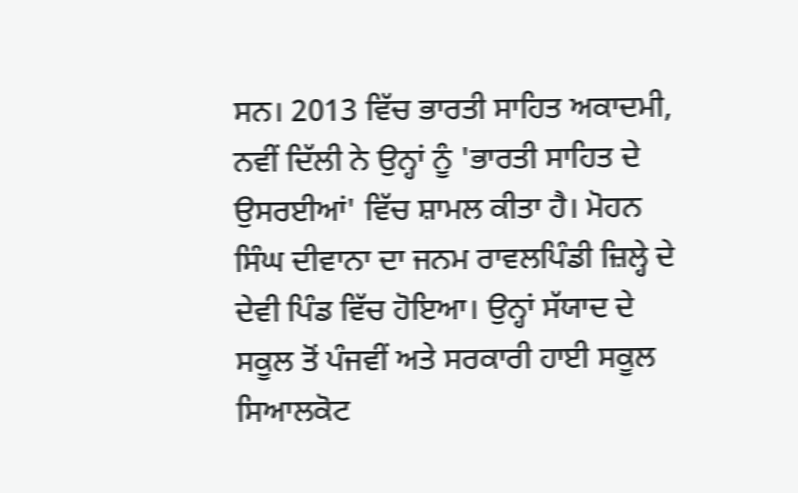ਸਨ। 2013 ਵਿੱਚ ਭਾਰਤੀ ਸਾਹਿਤ ਅਕਾਦਮੀ, ਨਵੀਂ ਦਿੱਲੀ ਨੇ ਉਨ੍ਹਾਂ ਨੂੰ 'ਭਾਰਤੀ ਸਾਹਿਤ ਦੇ ਉਸਰਈਆਂ' ਵਿੱਚ ਸ਼ਾਮਲ ਕੀਤਾ ਹੈ। ਮੋਹਨ ਸਿੰਘ ਦੀਵਾਨਾ ਦਾ ਜਨਮ ਰਾਵਲਪਿੰਡੀ ਜ਼ਿਲ੍ਹੇ ਦੇ ਦੇਵੀ ਪਿੰਡ ਵਿੱਚ ਹੋਇਆ। ਉਨ੍ਹਾਂ ਸੱਯਾਦ ਦੇ ਸਕੂਲ ਤੋਂ ਪੰਜਵੀਂ ਅਤੇ ਸਰਕਾਰੀ ਹਾਈ ਸਕੂਲ ਸਿਆਲਕੋਟ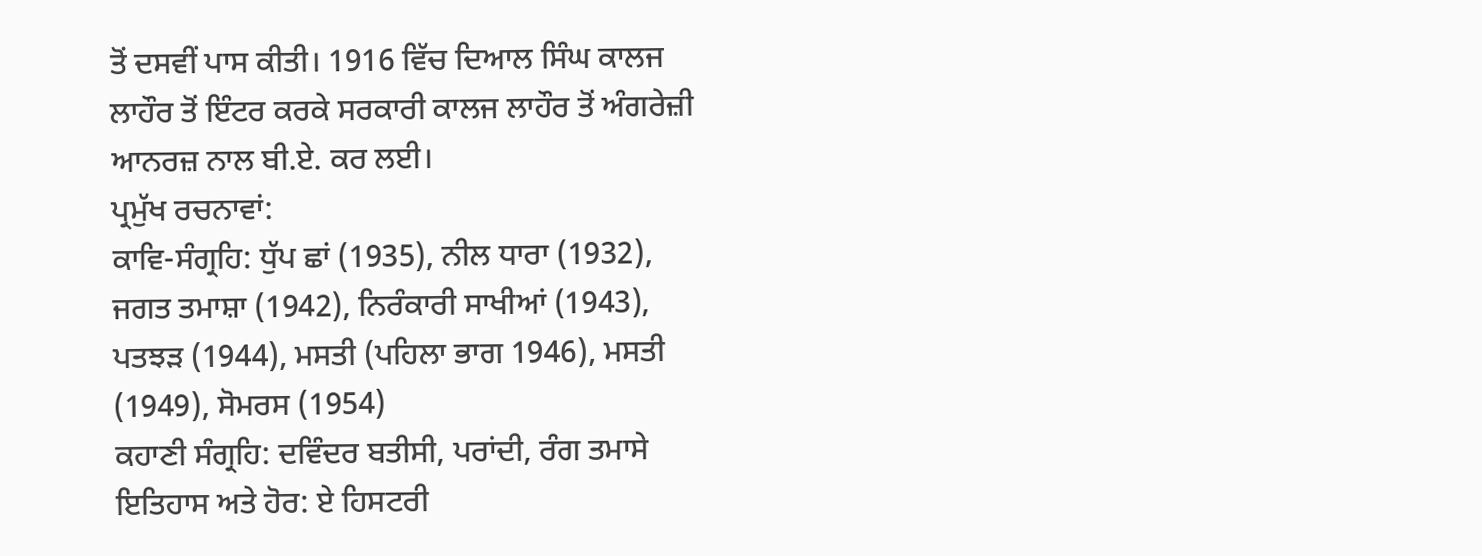ਤੋਂ ਦਸਵੀਂ ਪਾਸ ਕੀਤੀ। 1916 ਵਿੱਚ ਦਿਆਲ ਸਿੰਘ ਕਾਲਜ ਲਾਹੌਰ ਤੋਂ ਇੰਟਰ ਕਰਕੇ ਸਰਕਾਰੀ ਕਾਲਜ ਲਾਹੌਰ ਤੋਂ ਅੰਗਰੇਜ਼ੀ ਆਨਰਜ਼ ਨਾਲ ਬੀ.ਏ. ਕਰ ਲਈ।
ਪ੍ਰਮੁੱਖ ਰਚਨਾਵਾਂ:
ਕਾਵਿ-ਸੰਗ੍ਰਹਿ: ਧੁੱਪ ਛਾਂ (1935), ਨੀਲ ਧਾਰਾ (1932), ਜਗਤ ਤਮਾਸ਼ਾ (1942), ਨਿਰੰਕਾਰੀ ਸਾਖੀਆਂ (1943), ਪਤਝੜ (1944), ਮਸਤੀ (ਪਹਿਲਾ ਭਾਗ 1946), ਮਸਤੀ (1949), ਸੋਮਰਸ (1954)
ਕਹਾਣੀ ਸੰਗ੍ਰਹਿ: ਦਵਿੰਦਰ ਬਤੀਸੀ, ਪਰਾਂਦੀ, ਰੰਗ ਤਮਾਸੇ
ਇਤਿਹਾਸ ਅਤੇ ਹੋਰ: ਏ ਹਿਸਟਰੀ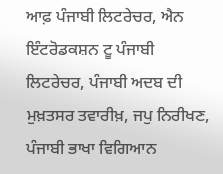ਆਫ਼ ਪੰਜਾਬੀ ਲਿਟਰੇਚਰ, ਐਨ ਇੰਟਰੋਡਕਸ਼ਨ ਟੂ ਪੰਜਾਬੀ ਲਿਟਰੇਚਰ, ਪੰਜਾਬੀ ਅਦਬ ਦੀ ਮੁਖ਼ਤਸਰ ਤਵਾਰੀਖ਼, ਜਪੁ ਨਿਰੀਖਣ, ਪੰਜਾਬੀ ਭਾਖਾ ਵਿਗਿਆਨ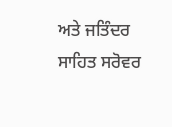ਅਤੇ ਜਤਿੰਦਰ ਸਾਹਿਤ ਸਰੋਵਰ